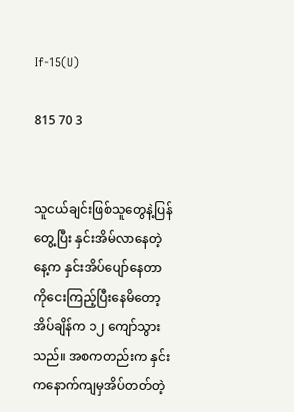If-15(U)

815 70 3


သူငယ်ချင်းဖြစ်သူတွေနဲ့ပြန်တွေ့ပြီး နှင်းအိမ်လာနေတဲ့နေ့က နှင်းအိပ်ပျော်နေတာကိုငေးကြည့်ပြီးနေမိတော့ အိပ်ချိန်က ၁၂ ကျော်သွားသည်။ အစကတည်းက နှင်းကနောက်ကျမှအိပ်တတ်တဲ့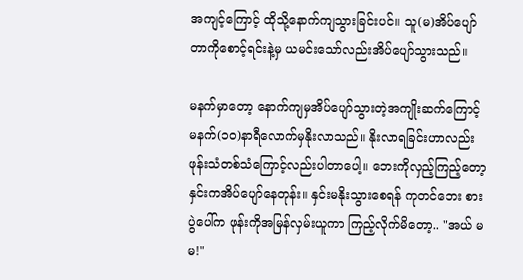အကျင့်ကြောင့် ထိုသို့နောက်ကျသွားခြင်းပင်။ သူ(မ)အိပ်ပျော်တာကိုစောင့်ရင်းနဲ့မှ ယမင်းသော်လည်းအိပ်ပျော်သွားသည်။

မနက်မှာတော့ နောက်ကျမှအိပ်ပျော်သွားတဲ့အကျိုးဆက်ကြောင့် မနက်(၁၀)နာရီလောက်မှနိုးလာသည်။ နိုးလာရခြင်းဟာလည်း ဖုန်းသံတစ်သံကြောင့်လည်းပါတာပေါ့။ ဘေးကိုလှည့်ကြည့်တော့ နှင်းကအိပ်ပျော်နေတုန်း။ နှင်းမနိုးသွားစေရန် ကုတင်ဘေး စားပွဲပေါ်က ဖုန်းကိုအမြန်လှမ်းယူကာ ကြည့်လိုက်မိတော့.. "အယ် မမ!"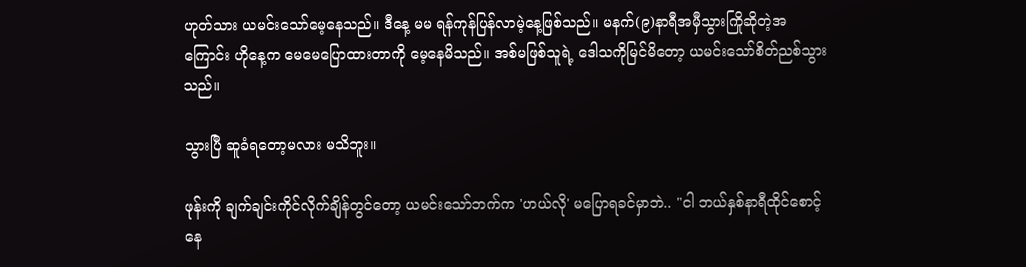ဟုတ်သား ယမင်းသော်မေ့နေသည်။ ဒီနေ့ မမ ရန်ကုန်ပြန်လာမဲ့နေ့ဖြစ်သည်။ မနက်(၉)နာရီအမှီသွားကြိုဆိုတဲ့အကြောင်း ဟိုနေ့က မေမေပြောထားတာကို မေ့နေမိသည်။ အစ်မဖြစ်သူရဲ့ ဒေါသကိုမြင်မိတော့ ယမင်းသော်စိတ်ညစ်သွားသည်။

သွားပြီ ဆူခံရတော့မလား မသိဘူး။

ဖုန်းကို ချက်ချင်းကိုင်လိုက်ချိန်တွင်တော့ ယမင်းသော်ဘက်က 'ဟယ်လို' မပြောရခင်မှာဘဲ.. "ငါ ဘယ်နှစ်နာရီထိုင်စောင့်နေ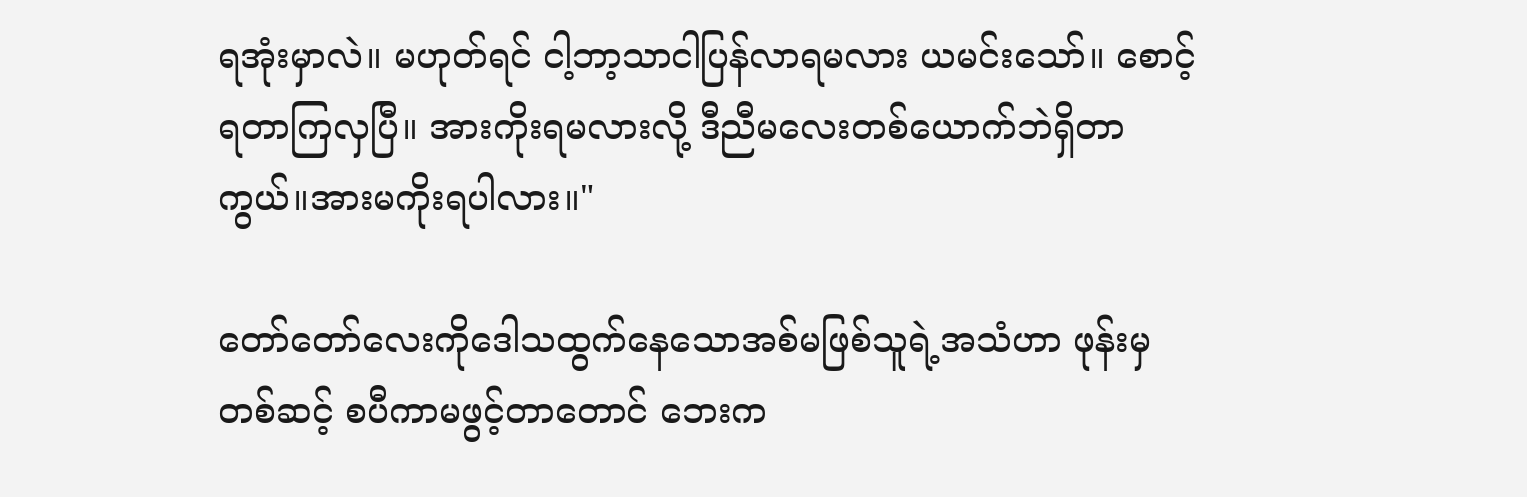ရအုံးမှာလဲ။ မဟုတ်ရင် ငါ့ဘာ့သာငါပြန်လာရမလား ယမင်းသော်။ စောင့်ရတာကြလှပြီ။ အားကိုးရမလားလို့ ဒီညီမလေးတစ်ယောက်ဘဲရှိတာကွယ်။အားမကိုးရပါလား။"

တော်တော်လေးကိုဒေါသထွက်နေသောအစ်မဖြစ်သူရဲ့အသံဟာ ဖုန်းမှတစ်ဆင့် စပီကာမဖွင့်တာတောင် ဘေးက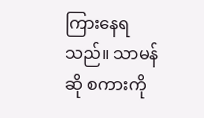ကြားနေရသည်။ သာမန်ဆို စကားကို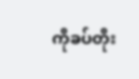ကိုခပ်တိုး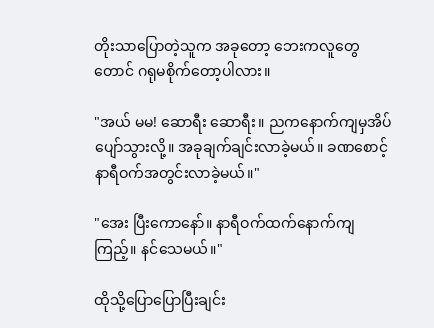တိုးသာပြောတဲ့သူက အခုတော့ ဘေးကလူတွေတောင် ဂရုမစိုက်တော့ပါလား။

"အယ် မမ! ဆောရီး ဆောရီး။ ညကနောက်ကျမှအိပ်ပျော်သွားလို့။ အခုချက်ချင်းလာခဲ့မယ်။ ခဏစောင့် နာရီဝက်အတွင်းလာခဲ့မယ်။"

"အေး ပြီးကောနော်။ နာရီဝက်ထက်နောက်ကျကြည့်။ နင်သေမယ်။"

ထိုသို့ပြောပြောပြီးချင်း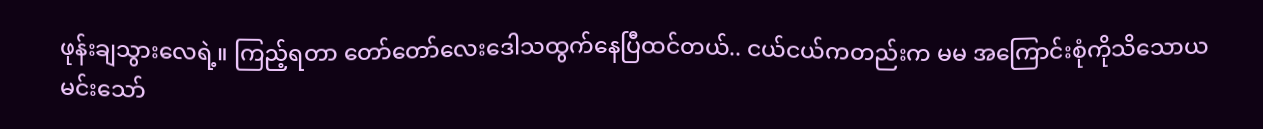ဖုန်းချသွားလေရဲ့။ ကြည့်ရတာ တော်တော်လေးဒေါသထွက်နေပြီထင်တယ်.. ငယ်ငယ်ကတည်းက မမ အကြောင်းစုံကိုသိသောယမင်းသော်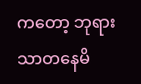ကတော့ ဘုရားသာတနေမိ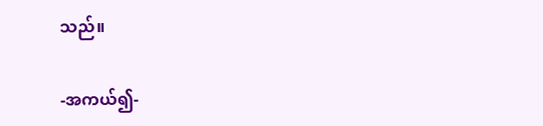သည်။

-အကယ်၍-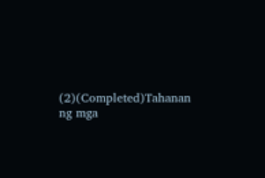(2)(Completed)Tahanan ng mga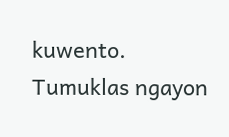kuwento. Tumuklas ngayon